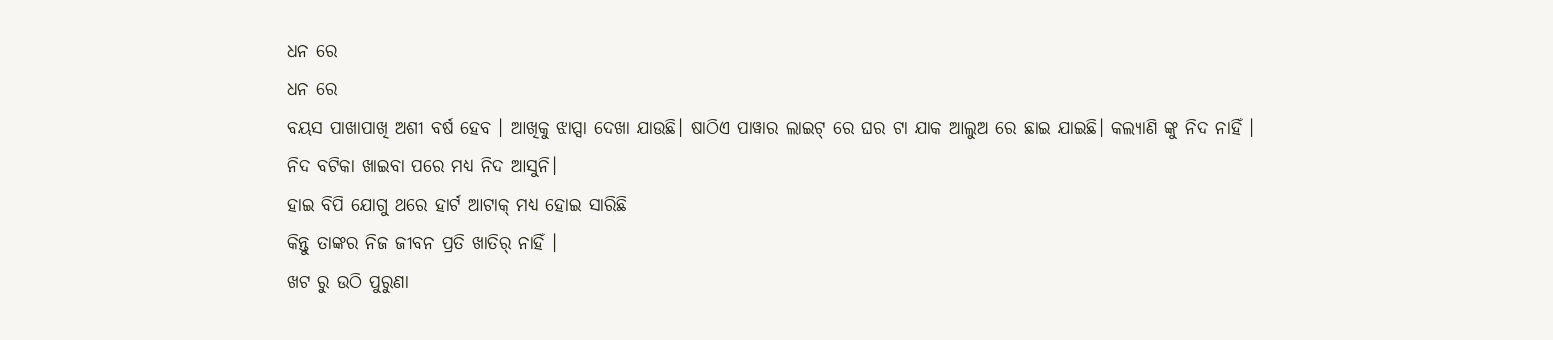ଧନ ରେ
ଧନ ରେ
ବୟସ ପାଖାପାଖି ଅଶୀ ବର୍ଷ ହେବ । ଆଖିକୁ ଝାପ୍ସା ଦେଖା ଯାଉଛି। ଷାଠିଏ ପାୱାର ଲାଇଟ୍ ରେ ଘର ଟା ଯାକ ଆଲୁଅ ରେ ଛାଇ ଯାଇଛି। କଲ୍ୟାଣି ଙ୍କୁ ନିଦ ନାହିଁ ।
ନିଦ ବଟିକା ଖାଇବା ପରେ ମଧ୍ୟ ନିଦ ଆସୁନି।
ହାଇ ବିପି ଯୋଗୁ ଥରେ ହାର୍ଟ ଆଟାକ୍ ମଧ୍ୟ ହୋଇ ସାରିଛି
କିନ୍ତୁ ତାଙ୍କର ନିଜ ଜୀବନ ପ୍ରତି ଖାତିର୍ ନାହିଁ ।
ଖଟ ରୁ ଉଠି ପୁରୁଣା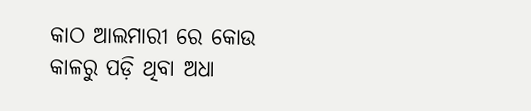କାଠ ଆଲମାରୀ ରେ କୋଉ
କାଳରୁ ପଡ଼ି ଥିବା ଅଧା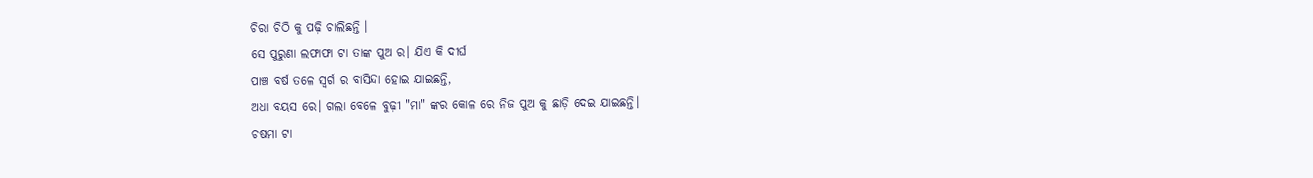ଚିରା ଚିଠି କୁ ପଢ଼ି ଚାଲିଛନ୍ତି ।
ସେ ପୁରୁଣା ଲଫାଫା ଟା ତାଙ୍କ ପୁଅ ର। ଯିଏ କି ଦୀର୍ଘ
ପାଞ୍ଚ ବର୍ଷ ତଳେ ସ୍ୱର୍ଗ ର ବାସିନ୍ଦା ହୋଇ ଯାଇଛନ୍ତି,
ଅଧା ବୟସ ରେ। ଗଲା ବେଳେ ବୁଢ଼ୀ "ମା" ଙ୍କର କୋଳ ରେ ନିଜ ପୁଅ କୁ ଛାଡ଼ି ଦେଇ ଯାଇଛନ୍ତି।
ଚଷମା ଟା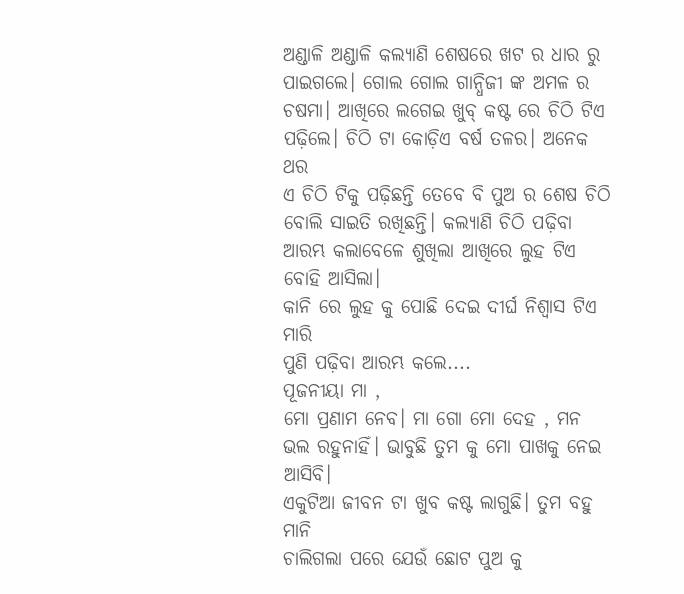ଅଣ୍ଡାଳି ଅଣ୍ଡାଳି କଲ୍ୟାଣି ଶେଷରେ ଖଟ ର ଧାର ରୁ ପାଇଗଲେ। ଗୋଲ ଗୋଲ ଗାନ୍ଧିଜୀ ଙ୍କ ଅମଳ ର ଚଷମା। ଆଖିରେ ଲଗେଇ ଖୁବ୍ କଷ୍ଟ ରେ ଚିଠି ଟିଏ ପଢ଼ିଲେ। ଚିଠି ଟା କୋଡ଼ିଏ ବର୍ଷ ତଳର। ଅନେକ ଥର
ଏ ଚିଠି ଟିକୁ ପଢ଼ିଛନ୍ତି ତେବେ ବି ପୁଅ ର ଶେଷ ଚିଠି ବୋଲି ସାଇତି ରଖିଛନ୍ତି। କଲ୍ୟାଣି ଚିଠି ପଢ଼ିବା ଆରମ୍ଭ କଲାବେଳେ ଶୁଖିଲା ଆଖିରେ ଲୁହ ଟିଏ ବୋହି ଆସିଲା।
କାନି ରେ ଲୁହ କୁ ପୋଛି ଦେଇ ଦୀର୍ଘ ନିଶ୍ଵାସ ଟିଏ ମାରି
ପୁଣି ପଢ଼ିବା ଆରମ୍ଭ କଲେ....
ପୂଜନୀୟା ମା ,
ମୋ ପ୍ରଣାମ ନେବ। ମା ଗୋ ମୋ ଦେହ , ମନ ଭଲ ରହୁନାହିଁ। ଭାବୁଛି ତୁମ କୁ ମୋ ପାଖକୁ ନେଇ ଆସିବି।
ଏକୁଟିଆ ଜୀବନ ଟା ଖୁବ କଷ୍ଟ ଲାଗୁଛି। ତୁମ ବହୁ ମାନି
ଚାଲିଗଲା ପରେ ଯେଉଁ ଛୋଟ ପୁଅ କୁ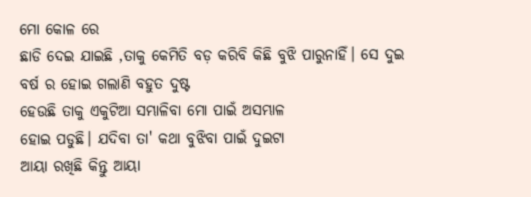ମୋ କୋଳ ରେ
ଛାଡି ଦେଇ ଯାଇଛି ,ତାକୁ କେମିତି ବଡ଼ କରିବି କିଛି ବୁଝି ପାରୁନାହିଁ। ସେ ଦୁଇ ବର୍ଷ ର ହୋଇ ଗଲାଣି ବହୁତ ଦୁଷ୍ଟ
ହେଉଛି ତାକୁ ଏକୁଟିଆ ସମ୍ଭାଳିବା ମୋ ପାଇଁ ଅସମ୍ଭାଳ
ହୋଇ ପଡୁଛି। ଯଦିବା ତା' କଥା ବୁଝିବା ପାଇଁ ଦୁଇଟା
ଆୟା ରଖିଛି କିନ୍ତୁ ଆୟା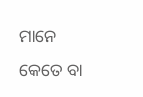ମାନେ କେତେ ବା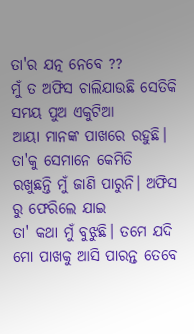ତା'ର ଯତ୍ନ ନେବେ ??
ମୁଁ ତ ଅଫିସ ଚାଲିଯାଉଛି ସେତିକି ସମୟ ପୁଅ ଏକୁଟିଆ
ଆୟା ମାନଙ୍କ ପାଖରେ ରହୁଛି। ତା'କୁ ସେମାନେ କେମିତି
ରଖୁଛନ୍ତି ମୁଁ ଜାଣି ପାରୁନି। ଅଫିସ ରୁ ଫେରିଲେ ଯାଇ
ତା' କଥା ମୁଁ ବୁଝୁଛି। ତମେ ଯଦି ମୋ ପାଖକୁ ଆସି ପାରନ୍ତ ତେବେ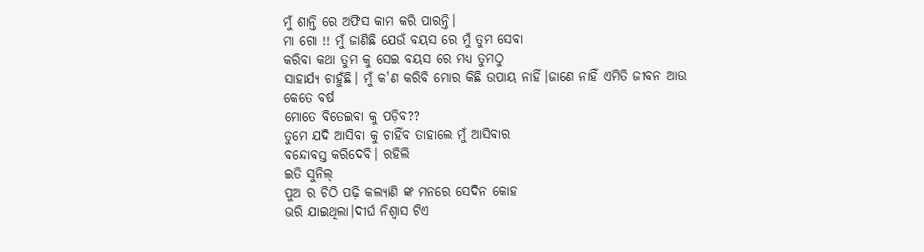ମୁଁ ଶାନ୍ତି ରେ ଅଫିସ କାମ କରି ପାରନ୍ତି।
ମା ଗୋ !! ମୁଁ ଜାଣିଛି ଯେଉଁ ବୟସ ରେ ମୁଁ ତୁମ ସେବା
କରିବା କଥା ତୁମ କୁ ସେଇ ବୟସ ରେ ମଧ୍ୟ ତୁମଠୁ
ସାହାର୍ଯ୍ୟ ଚାହୁଁଛି। ମୁଁ କ'ଣ କରିବି ମୋର କିଛି ଉପାୟ ନାହିଁ।ଜାଣେ ନାହିଁ ଏମିତି ଜୀବନ ଆଉ କେତେ ବର୍ଷ
ମୋତେ ବିତେଇବା କୁ ପଡ଼ିବ??
ତୁମେ ଯଦି ଆସିବା କୁ ଚାହିଁବ ତାହାଲେ ମୁଁ ଆସିବାର
ବନ୍ଦୋବସ୍ତ କରିଦେବି। ରହିଲି
ଇତି ସୁନିଲ୍
ପୁଅ ର ଚିଠି ପଢ଼ି କଲ୍ୟାଣି ଙ୍କ ମନରେ ସେଦିନ କୋହ
ଭରି ଯାଇଥିଲା।ଦୀର୍ଘ ନିଶ୍ଵାସ ଟିଏ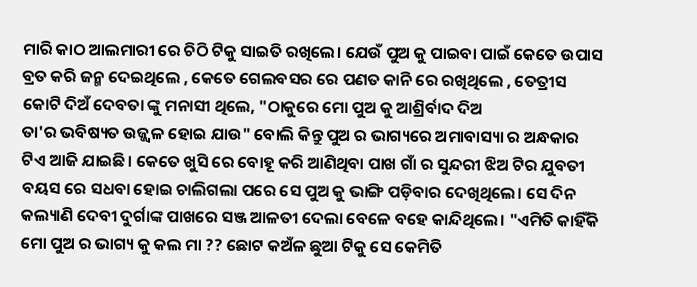ମାରି କାଠ ଆଲମାରୀ ରେ ଚିଠି ଟିକୁ ସାଇତି ରଖିଲେ। ଯେଉଁ ପୁଅ କୁ ପାଇବା ପାଇଁ କେତେ ଉପାସ ବ୍ରତ କରି ଜନ୍ମ ଦେଇଥିଲେ , କେତେ ଗେଲବସର ରେ ପଣତ କାନି ରେ ରଖିଥିଲେ , ତେତ୍ରୀସ କୋଟି ଦିଅଁ ଦେବତା ଙ୍କୁ ମନାସୀ ଥିଲେ, "ଠାକୁରେ ମୋ ପୁଅ କୁ ଆଶ୍ରିର୍ବାଦ ଦିଅ
ତା'ର ଭବିଷ୍ୟତ ଉଜ୍ଜ୍ୱଳ ହୋଇ ଯାଉ" ବୋଲି କିନ୍ତୁ ପୁଅ ର ଭାଗ୍ୟରେ ଅମାବାସ୍ୟା ର ଅନ୍ଧକାର ଟିଏ ଆଜି ଯାଇଛି। କେତେ ଖୁସି ରେ ବୋହୂ କରି ଆଣିଥିବା ପାଖ ଗାଁ ର ସୁନ୍ଦରୀ ଝିଅ ଟିର ଯୁବତୀ ବୟସ ରେ ସଧବା ହୋଇ ଚାଲିଗଲା ପରେ ସେ ପୁଅ କୁ ଭାଙ୍ଗି ପଡ଼ିବାର ଦେଖିଥିଲେ। ସେ ଦିନ କଲ୍ୟାଣି ଦେବୀ ଦୁର୍ଗାଙ୍କ ପାଖରେ ସଞ୍ଜ ଆଳତୀ ଦେଲା ବେଳେ ବହେ କାନ୍ଦିଥିଲେ। "ଏମିତି କାହିଁକି ମୋ ପୁଅ ର ଭାଗ୍ୟ କୁ କଲ ମା ?? ଛୋଟ କଅଁଳ ଛୁଆ ଟିକୁ ସେ କେମିତି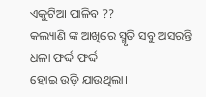ଏକୁଟିଆ ପାଳିବ ??
କଲ୍ୟାଣି ଙ୍କ ଆଖିରେ ସ୍ମୃତି ସବୁ ଅସରନ୍ତି ଧଳା ଫର୍ଦ୍ଦ ଫର୍ଦ୍ଦ
ହୋଇ ଉଡ଼ି ଯାଉଥିଲା।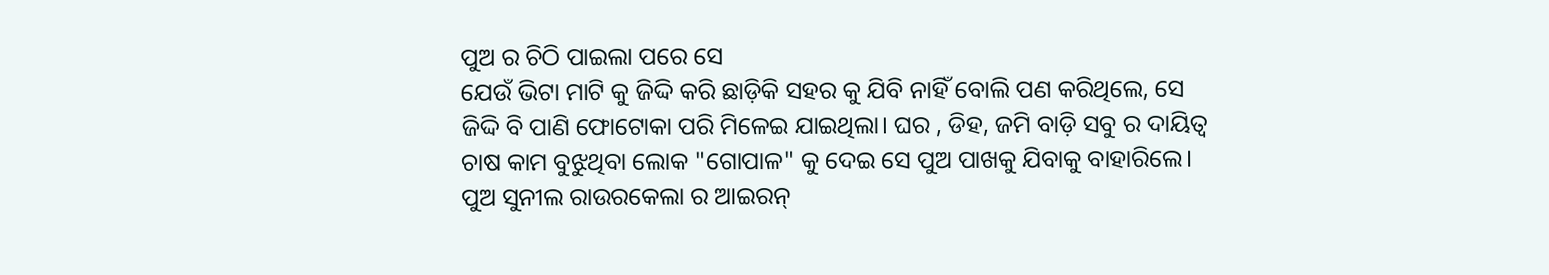ପୁଅ ର ଚିଠି ପାଇଲା ପରେ ସେ
ଯେଉଁ ଭିଟା ମାଟି କୁ ଜିଦ୍ଦି କରି ଛାଡ଼ିକି ସହର କୁ ଯିବି ନାହିଁ ବୋଲି ପଣ କରିଥିଲେ, ସେ ଜିଦ୍ଦି ବି ପାଣି ଫୋଟୋକା ପରି ମିଳେଇ ଯାଇଥିଲା। ଘର , ଡିହ, ଜମି ବାଡ଼ି ସବୁ ର ଦାୟିତ୍ୱ ଚାଷ କାମ ବୁଝୁଥିବା ଲୋକ "ଗୋପାଳ" କୁ ଦେଇ ସେ ପୁଅ ପାଖକୁ ଯିବାକୁ ବାହାରିଲେ।
ପୁଅ ସୁନୀଲ ରାଉରକେଲା ର ଆଇରନ୍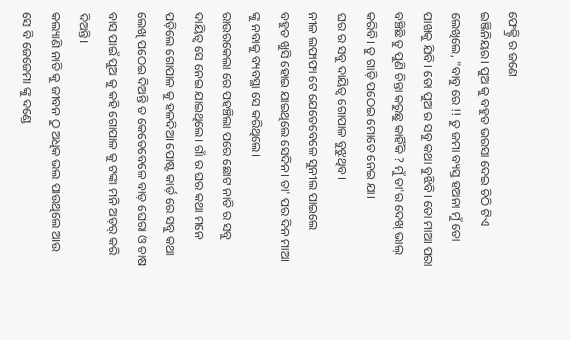ଫେକ୍ଟ୍ରି ର ଜଣେ
ଇଞ୍ଜିନିୟର। ପୁଅ କୁ ବହୁତ ଭରସା ଦେଇ ଚିଠି ଟିଏ ଲେଖିଲେ, "ବାବୁ ରେ !! ତୁ ଜମା ବ୍ୟସ୍ତ ହଅନା ମୁଁ ତୋ ପାଖକୁ ଯିବି। ତୋ ପୁଅ ର ସବୁ କଥା ବୁଝିବି। ତୋ ମାଆ ପରା ବଞ୍ଚିଛି ତୁ ପୁଣି ଚିନ୍ତା କରୁଛୁ କାହିଁକି ? ମୁଁ ତା'ର ଦେଖ୍ ଭାଲ୍ କରିବି। ତୁ ଗାଡ଼ି ପଠେଇ ମୋତେ ନେଇ ଯା।
ଘର ର ସବୁ ଦାୟିତ୍ୱ ଗୋପାଳ ବୁଝୁଥିବ।
ନୀଳ ଲଫାଫା ଟେ ଯେତେବେଳେ ସୁନୀଲ ପାଇଲେ
ବହୁତ ଖୁସି ହୋଇ ଯାଇଥିଲେ ସେଦିନ। ତା' ପର ଦିନ ମାଆ ଙ୍କୁ ନବାକୁ ବ୍ୟବସ୍ଥା ସେ କରିଥିଲେ।
ରାଉରକେଲା ରେ ପହଞ୍ଚିଲା ପରେ ଛୋଟ ନାତି ର ସବୁ
ଦାୟିତ୍ୱ ସେ ନେଇ ଯାଇଥିଲେ। ଗାଁ ର ଘର କଥା ମନେ
ପଡ଼ିଲେ ଗୋପାଳ କୁ ହଳଦିଆ ପୋଷ୍ଟ କାର୍ଡ଼ ରେ ସବୁ କଥା ଲେଖି ପଠେଇ ଦିଅନ୍ତି ତ କେତେବେଳେ ବାଡ଼ ଘେରା ଓ ଚାଷ ବାସ ପାଇଁ ପୁଅ କୁ କହି ଗୋପାଳ କୁ ଟଙ୍କା ମନି ଅଡ଼ର୍ କରି ଦିଅନ୍ତି।
କଲ୍ୟାଣି ନାତି କୁ ଜୀବନ ଠୁ ଅଧିକ ଭଲ ପାଉଥିଲେ ଆଉ
ସେ ବି ଜେଜେମା ଙ୍କୁ ଦଣ୍ଡେ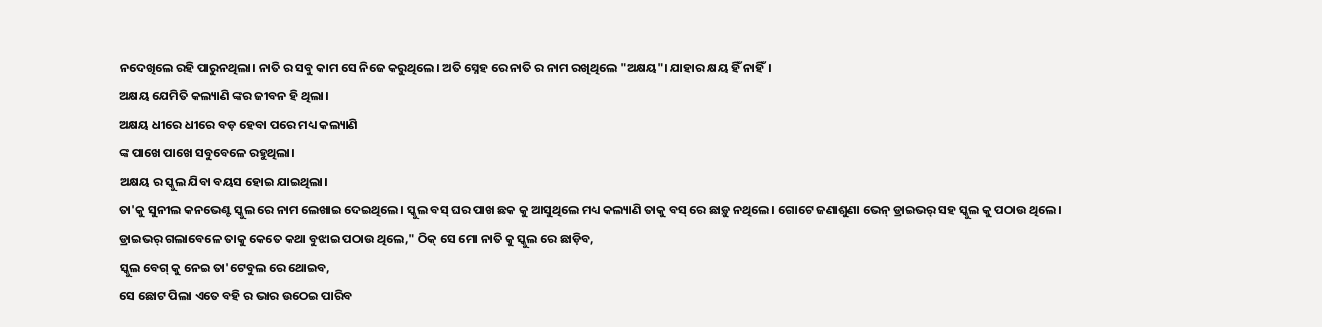ନଦେଖିଲେ ରହି ପାରୁନଥିଲା। ନାତି ର ସବୁ କାମ ସେ ନିଜେ କରୁଥିଲେ। ଅତି ସ୍ନେହ ରେ ନାତି ର ନାମ ରଖିଥିଲେ "ଅକ୍ଷୟ"। ଯାହାର କ୍ଷୟ ହିଁ ନାହିଁ।
ଅକ୍ଷୟ ଯେମିତି କଲ୍ୟାଣି ଙ୍କର ଜୀବନ ହି ଥିଲା।
ଅକ୍ଷୟ ଧୀରେ ଧୀରେ ବଡ଼ ହେବା ପରେ ମଧ୍ୟ କଲ୍ୟାଣି
ଙ୍କ ପାଖେ ପାଖେ ସବୁବେଳେ ରହୁଥିଲା।
ଅକ୍ଷୟ ର ସ୍କୁଲ ଯିବା ବୟସ ହୋଇ ଯାଇଥିଲା।
ତା'କୁ ସୁନୀଲ କନଭେଣ୍ଟ ସ୍କୁଲ ରେ ନାମ ଲେଖାଇ ଦେଇଥିଲେ। ସ୍କୁଲ ବସ୍ ଘର ପାଖ ଛକ କୁ ଆସୁଥିଲେ ମଧ୍ୟ କଲ୍ୟାଣି ତାକୁ ବସ୍ ରେ ଛାଡ଼ୁ ନଥିଲେ। ଗୋଟେ ଜଣାଶୁଣା ଭେନ୍ ଡ୍ରାଇଭର୍ ସହ ସ୍କୁଲ କୁ ପଠାଉ ଥିଲେ।
ଡ୍ରାଇଭର୍ ଗଲାବେଳେ ତାକୁ କେତେ କଥା ବୁଝାଇ ପଠାଉ ଥିଲେ," ଠିକ୍ ସେ ମୋ ନାତି କୁ ସ୍କୁଲ ରେ ଛାଡ଼ିବ,
ସ୍କୁଲ ବେଗ୍ କୁ ନେଇ ତା'ଟେବୁଲ ରେ ଥୋଇବ,
ସେ ଛୋଟ ପିଲା ଏତେ ବହି ର ଭାର ଉଠେଇ ପାରିବ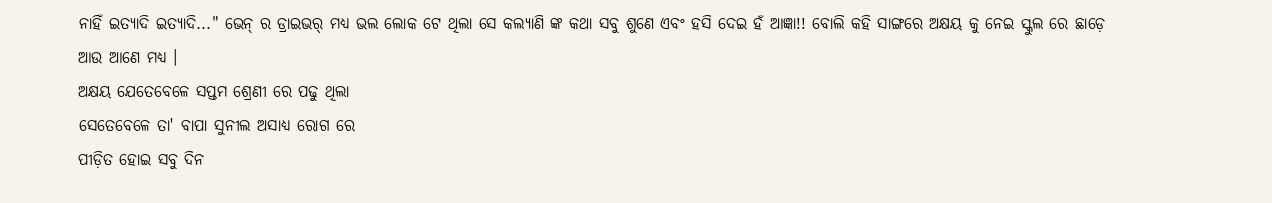ନାହିଁ ଇତ୍ୟାଦି ଇତ୍ୟାଦି..." ଭେନ୍ ର ଡ୍ରାଇଭର୍ ମଧ୍ୟ ଭଲ ଲୋକ ଟେ ଥିଲା ସେ କଲ୍ୟାଣି ଙ୍କ କଥା ସବୁ ଶୁଣେ ଏବଂ ହସି ଦେଇ ହଁ ଆଜ୍ଞା!! ବୋଲି କହି ସାଙ୍ଗରେ ଅକ୍ଷୟ କୁ ନେଇ ସ୍କୁଲ ରେ ଛାଡ଼େ ଆଉ ଆଣେ ମଧ୍ୟ ।
ଅକ୍ଷୟ ଯେତେବେଳେ ସପ୍ତମ ଶ୍ରେଣୀ ରେ ପଢୁ ଥିଲା
ସେତେବେଳେ ତା' ବାପା ସୁନୀଲ ଅସାଧ୍ୟ ରୋଗ ରେ
ପୀଡ଼ିତ ହୋଇ ସବୁ ଦିନ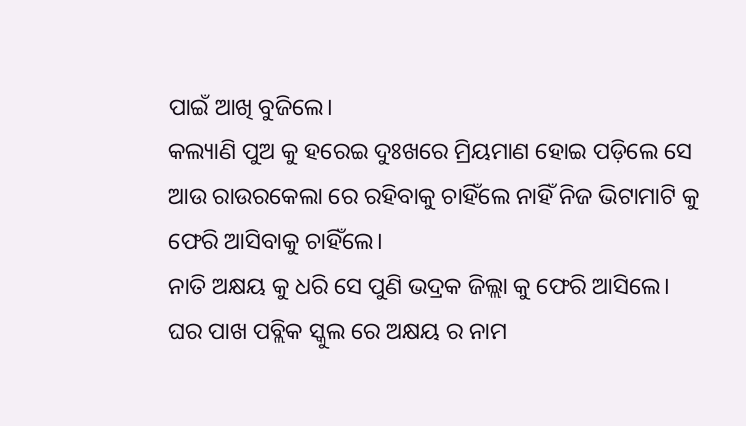ପାଇଁ ଆଖି ବୁଜିଲେ।
କଲ୍ୟାଣି ପୁଅ କୁ ହରେଇ ଦୁଃଖରେ ମ୍ରିୟମାଣ ହୋଇ ପଡ଼ିଲେ ସେ ଆଉ ରାଉରକେଲା ରେ ରହିବାକୁ ଚାହିଁଲେ ନାହିଁ ନିଜ ଭିଟାମାଟି କୁ ଫେରି ଆସିବାକୁ ଚାହିଁଲେ।
ନାତି ଅକ୍ଷୟ କୁ ଧରି ସେ ପୁଣି ଭଦ୍ରକ ଜିଲ୍ଲା କୁ ଫେରି ଆସିଲେ।
ଘର ପାଖ ପବ୍ଲିକ ସ୍କୁଲ ରେ ଅକ୍ଷୟ ର ନାମ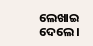ଲେଖାଇ ଦେଲେ।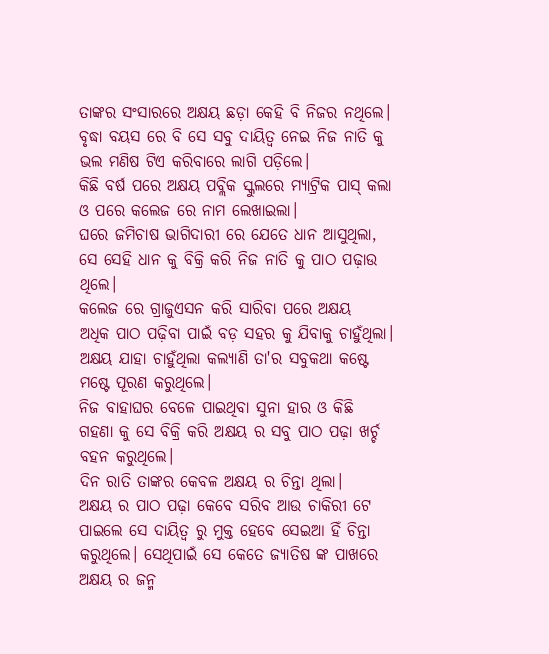ତାଙ୍କର ସଂସାରରେ ଅକ୍ଷୟ ଛଡ଼ା କେହି ବି ନିଜର ନଥିଲେ। ବୃଦ୍ଧା ବୟସ ରେ ବି ସେ ସବୁ ଦାୟିତ୍ୱ ନେଇ ନିଜ ନାତି କୁ ଭଲ ମଣିଷ ଟିଏ କରିବାରେ ଲାଗି ପଡ଼ିଲେ।
କିଛି ବର୍ଷ ପରେ ଅକ୍ଷୟ ପବ୍ଲିକ ସ୍କୁଲରେ ମ୍ୟାଟ୍ରିକ ପାସ୍ କଲା ଓ ପରେ କଲେଜ ରେ ନାମ ଲେଖାଇଲା।
ଘରେ ଜମିଚାଷ ଭାଗିଦାରୀ ରେ ଯେତେ ଧାନ ଆସୁଥିଲା,
ସେ ସେହି ଧାନ କୁ ବିକ୍ରି କରି ନିଜ ନାତି କୁ ପାଠ ପଢ଼ାଉ ଥିଲେ।
କଲେଜ ରେ ଗ୍ରାଜୁଏସନ କରି ସାରିବା ପରେ ଅକ୍ଷୟ
ଅଧିକ ପାଠ ପଢ଼ିବା ପାଇଁ ବଡ଼ ସହର କୁ ଯିବାକୁ ଚାହୁଁଥିଲା। ଅକ୍ଷୟ ଯାହା ଚାହୁଁଥିଲା କଲ୍ୟାଣି ତା'ର ସବୁକଥା କଷ୍ଟେ ମଷ୍ଟେ ପୂରଣ କରୁଥିଲେ।
ନିଜ ବାହାଘର ବେଳେ ପାଇଥିବା ସୁନା ହାର ଓ କିଛି
ଗହଣା କୁ ସେ ବିକ୍ରି କରି ଅକ୍ଷୟ ର ସବୁ ପାଠ ପଢ଼ା ଖର୍ଚ୍ଚ
ବହନ କରୁଥିଲେ।
ଦିନ ରାତି ତାଙ୍କର କେବଳ ଅକ୍ଷୟ ର ଚିନ୍ତା ଥିଲା।
ଅକ୍ଷୟ ର ପାଠ ପଢ଼ା କେବେ ସରିବ ଆଉ ଚାକିରୀ ଟେ
ପାଇଲେ ସେ ଦାୟିତ୍ବ ରୁ ମୁକ୍ତ ହେବେ ସେଇଆ ହିଁ ଚିନ୍ତା
କରୁଥିଲେ। ସେଥିପାଇଁ ସେ କେତେ ଜ୍ୟାତିଷ ଙ୍କ ପାଖରେ
ଅକ୍ଷୟ ର ଜନ୍ମ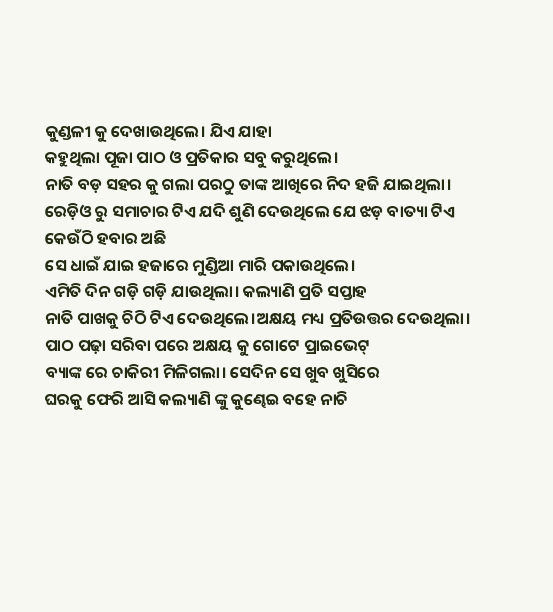କୁଣ୍ଡଳୀ କୁ ଦେଖାଉଥିଲେ। ଯିଏ ଯାହା
କହୁଥିଲା ପୂଜା ପାଠ ଓ ପ୍ରତିକାର ସବୁ କରୁଥିଲେ।
ନାତି ବଡ଼ ସହର କୁ ଗଲା ପରଠୁ ତାଙ୍କ ଆଖିରେ ନିଦ ହଜି ଯାଇଥିଲା। ରେଡ଼ିଓ ରୁ ସମାଚାର ଟିଏ ଯଦି ଶୁଣି ଦେଉଥିଲେ ଯେ ଝଡ଼ ବାତ୍ୟା ଟିଏ କେଉଁଠି ହବାର ଅଛି
ସେ ଧାଇଁ ଯାଇ ହଜାରେ ମୁଣ୍ଡିଆ ମାରି ପକାଉଥିଲେ।
ଏମିତି ଦିନ ଗଡ଼ି ଗଡ଼ି ଯାଉଥିଲା। କଲ୍ୟାଣି ପ୍ରତି ସପ୍ତାହ
ନାତି ପାଖକୁ ଚିଠି ଟିଏ ଦେଉଥିଲେ।ଅକ୍ଷୟ ମଧ୍ୟ ପ୍ରତିଉତ୍ତର ଦେଉଥିଲା।
ପାଠ ପଢ଼ା ସରିବା ପରେ ଅକ୍ଷୟ କୁ ଗୋଟେ ପ୍ରାଇଭେଟ୍
ବ୍ୟାଙ୍କ ରେ ଚାକିରୀ ମିଳିଗଲା। ସେଦିନ ସେ ଖୁବ ଖୁସିରେ
ଘରକୁ ଫେରି ଆସି କଲ୍ୟାଣି ଙ୍କୁ କୁଣ୍ଢେଇ ବହେ ନାଚି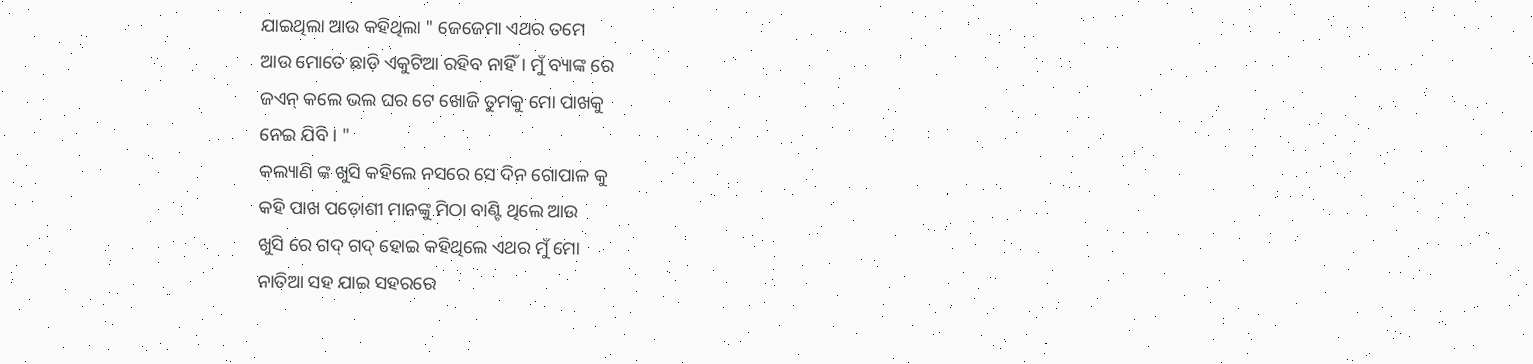ଯାଇଥିଲା ଆଉ କହିଥିଲା " ଜେଜେମା ଏଥର ତମେ
ଆଉ ମୋତେ ଛାଡ଼ି ଏକୁଟିଆ ରହିବ ନାହିଁ। ମୁଁ ବ୍ୟାଙ୍କ ରେ
ଜଏନ୍ କଲେ ଭଲ ଘର ଟେ ଖୋଜି ତୁମକୁ ମୋ ପାଖକୁ
ନେଇ ଯିବି । "
କଲ୍ୟାଣି ଙ୍କ ଖୁସି କହିଲେ ନସରେ ସେ ଦିନ ଗୋପାଳ କୁ
କହି ପାଖ ପଡ଼ୋଶୀ ମାନଙ୍କୁ ମିଠା ବାଣ୍ଟି ଥିଲେ ଆଉ
ଖୁସି ରେ ଗଦ୍ ଗଦ୍ ହୋଇ କହିଥିଲେ ଏଥର ମୁଁ ମୋ
ନାତିଆ ସହ ଯାଇ ସହରରେ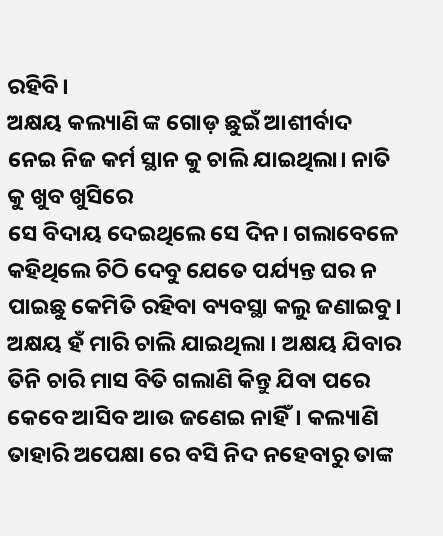ରହିବି।
ଅକ୍ଷୟ କଲ୍ୟାଣି ଙ୍କ ଗୋଡ଼ ଛୁଇଁ ଆଶୀର୍ବାଦ ନେଇ ନିଜ କର୍ମ ସ୍ଥାନ କୁ ଚାଲି ଯାଇଥିଲା। ନାତି କୁ ଖୁବ ଖୁସିରେ
ସେ ବିଦାୟ ଦେଇଥିଲେ ସେ ଦିନ। ଗଲାବେଳେ କହିଥିଲେ ଚିଠି ଦେବୁ ଯେତେ ପର୍ଯ୍ୟନ୍ତ ଘର ନ ପାଇଛୁ କେମିତି ରହିବା ବ୍ୟବସ୍ଥା କଲୁ ଜଣାଇବୁ। ଅକ୍ଷୟ ହଁ ମାରି ଚାଲି ଯାଇଥିଲା । ଅକ୍ଷୟ ଯିବାର ତିନି ଚାରି ମାସ ବିତି ଗଲାଣି କିନ୍ତୁ ଯିବା ପରେ କେବେ ଆସିବ ଆଉ ଜଣେଇ ନାହିଁ। କଲ୍ୟାଣି ତାହାରି ଅପେକ୍ଷା ରେ ବସି ନିଦ ନହେବାରୁ ତାଙ୍କ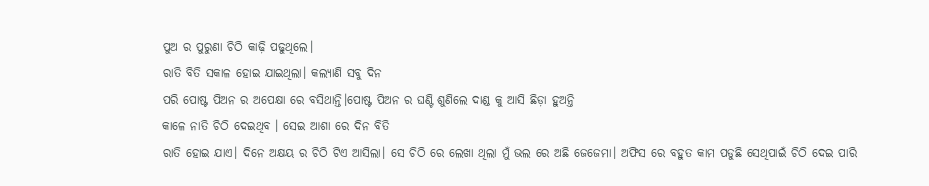ପୁଅ ର ପୁରୁଣା ଚିଠି କାଢ଼ି ପଢୁଥିଲେ।
ରାତି ବିତି ସକାଳ ହୋଇ ଯାଇଥିଲା। କଲ୍ୟାଣି ସବୁ ଦିନ
ପରି ପୋଷ୍ଟ ପିଅନ ର ଅପେକ୍ଷା ରେ ବସିଥାନ୍ତି।ପୋଷ୍ଟ ପିଅନ ର ଘଣ୍ଟି ଶୁଣିଲେ ଦାଣ୍ଡ କୁ ଆସି ଛିଡ଼ା ହୁଅନ୍ତି
କାଳେ ନାତି ଚିଠି ଦେଇଥିବ । ସେଇ ଆଶା ରେ ଦିନ ବିତି
ରାତି ହୋଇ ଯାଏ। ଦିନେ ଅକ୍ଷୟ ର ଚିଠି ଟିଏ ଆସିଲା। ସେ ଚିଠି ରେ ଲେଖା ଥିଲା ମୁଁ ଭଲ ରେ ଅଛି ଜେଜେମା। ଅଫିସ ରେ ବହୁତ କାମ ପଡୁଛି ସେଥିପାଇଁ ଚିଠି ଦେଇ ପାରି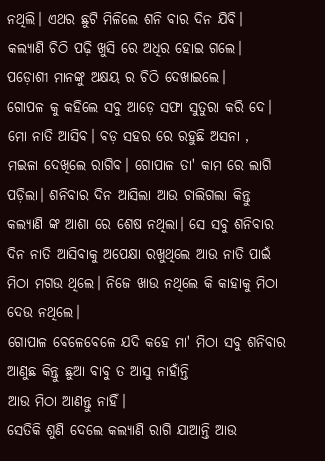ନଥିଲି। ଏଥର ଛୁଟି ମିଳିଲେ ଶନି ବାର ଦିନ ଯିବି।
କଲ୍ୟାଣି ଚିଠି ପଢ଼ି ଖୁସି ରେ ଅଧିର ହୋଇ ଗଲେ। ପଡ଼ୋଶୀ ମାନଙ୍କୁ ଅକ୍ଷୟ ର ଚିଠି ଦେଖାଇଲେ।
ଗୋପଳ କୁ କହିଲେ ସବୁ ଆଡ଼େ ସଫା ସୁତୁରା କରି ଦେ।
ମୋ ନାତି ଆସିବ। ବଡ଼ ସହର ରେ ରହୁଛି ଅସନା ,
ମଇଳା ଦେଖିଲେ ରାଗିବ। ଗୋପାଳ ତା' କାମ ରେ ଲାଗି ପଡ଼ିଲା। ଶନିବାର ଦିନ ଆସିଲା ଆଉ ଚାଲିଗଲା କିନ୍ତୁ
କଲ୍ୟାଣି ଙ୍କ ଆଶା ରେ ଶେଷ ନଥିଲା। ସେ ସବୁ ଶନିବାର ଦିନ ନାତି ଆସିବାକୁ ଅପେକ୍ଷା ରଖୁଥିଲେ ଆଉ ନାତି ପାଇଁ
ମିଠା ମଗଉ ଥିଲେ। ନିଜେ ଖାଉ ନଥିଲେ କି କାହାକୁ ମିଠା ଦେଉ ନଥିଲେ।
ଗୋପାଳ ବେଳେବେଳେ ଯଦି କହେ ମା' ମିଠା ସବୁ ଶନିବାର ଆଣୁଛ କିନ୍ତୁ ଛୁଆ ବାବୁ ତ ଆସୁ ନାହାଁନ୍ତି
ଆଉ ମିଠା ଆଣନ୍ତୁ ନାହିଁ।
ସେତିକି ଶୁଣି ଦେଲେ କଲ୍ୟାଣି ରାଗି ଯାଆନ୍ତି ଆଉ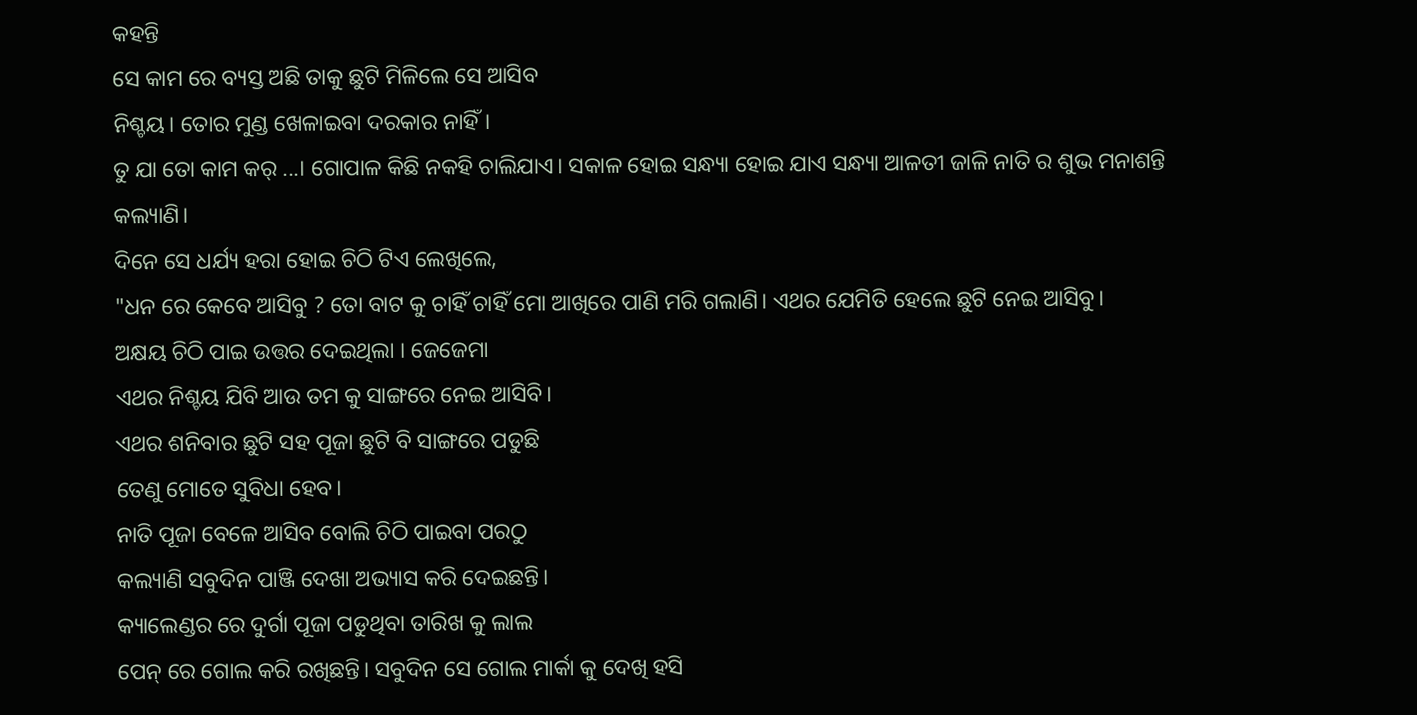କହନ୍ତି
ସେ କାମ ରେ ବ୍ୟସ୍ତ ଅଛି ତାକୁ ଛୁଟି ମିଳିଲେ ସେ ଆସିବ
ନିଶ୍ଚୟ। ତୋର ମୁଣ୍ଡ ଖେଳାଇବା ଦରକାର ନାହିଁ।
ତୁ ଯା ତୋ କାମ କର୍ ...। ଗୋପାଳ କିଛି ନକହି ଚାଲିଯାଏ। ସକାଳ ହୋଇ ସନ୍ଧ୍ୟା ହୋଇ ଯାଏ ସନ୍ଧ୍ୟା ଆଳତୀ ଜାଳି ନାତି ର ଶୁଭ ମନାଶନ୍ତି କଲ୍ୟାଣି।
ଦିନେ ସେ ଧର୍ଯ୍ୟ ହରା ହୋଇ ଚିଠି ଟିଏ ଲେଖିଲେ,
"ଧନ ରେ କେବେ ଆସିବୁ ? ତୋ ବାଟ କୁ ଚାହିଁ ଚାହିଁ ମୋ ଆଖିରେ ପାଣି ମରି ଗଲାଣି। ଏଥର ଯେମିତି ହେଲେ ଛୁଟି ନେଇ ଆସିବୁ।
ଅକ୍ଷୟ ଚିଠି ପାଇ ଉତ୍ତର ଦେଇଥିଲା । ଜେଜେମା
ଏଥର ନିଶ୍ଚୟ ଯିବି ଆଉ ତମ କୁ ସାଙ୍ଗରେ ନେଇ ଆସିବି।
ଏଥର ଶନିବାର ଛୁଟି ସହ ପୂଜା ଛୁଟି ବି ସାଙ୍ଗରେ ପଡୁଛି
ତେଣୁ ମୋତେ ସୁବିଧା ହେବ।
ନାତି ପୂଜା ବେଳେ ଆସିବ ବୋଲି ଚିଠି ପାଇବା ପରଠୁ
କଲ୍ୟାଣି ସବୁଦିନ ପାଞ୍ଜି ଦେଖା ଅଭ୍ୟାସ କରି ଦେଇଛନ୍ତି।
କ୍ୟାଲେଣ୍ଡର ରେ ଦୁର୍ଗା ପୂଜା ପଡୁଥିବା ତାରିଖ କୁ ଲାଲ
ପେନ୍ ରେ ଗୋଲ କରି ରଖିଛନ୍ତି। ସବୁଦିନ ସେ ଗୋଲ ମାର୍କା କୁ ଦେଖି ହସି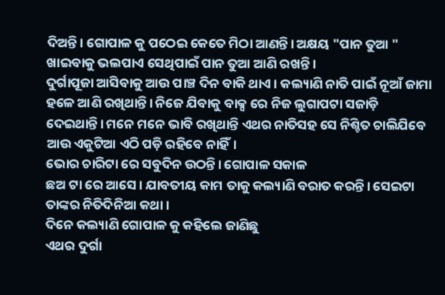ଦିଅନ୍ତି। ଗୋପାଳ କୁ ପଠେଇ କେତେ ମିଠା ଆଣନ୍ତି। ଅକ୍ଷୟ "ପାନ ତୁଆ " ଖାଇବାକୁ ଭଲପାଏ ସେଥିପାଇଁ ପାନ ତୁଆ ଆଣି ରଖନ୍ତି।
ଦୁର୍ଗାପୂଜା ଆସିବାକୁ ଆଉ ପାଞ୍ଚ ଦିନ ବାକି ଥାଏ। କଲ୍ୟାଣି ନାତି ପାଇଁ ନୂଆଁ ଜାମା ହଳେ ଆଣି ରଖିଥାନ୍ତି। ନିଜେ ଯିବାକୁ ବାକ୍ସ ରେ ନିଜ ଲୁଗାପଟା ସଜାଡ଼ି ଦେଇଥାନ୍ତି। ମନେ ମନେ ଭାବି ରଖିଥାନ୍ତି ଏଥର ନାତିସହ ସେ ନିଶ୍ଚିତ ଚାଲିଯିବେ ଆଉ ଏକୁଟିଆ ଏଠି ପଡ଼ି ରହିବେ ନାହିଁ।
ଭୋର ଚାରିଟା ରେ ସବୁଦିନ ଉଠନ୍ତି। ଗୋପାଳ ସକାଳ
ଛଅ ଟା ରେ ଆସେ। ଯାବତୀୟ କାମ ତାକୁ କଲ୍ୟାଣି ବରାତ କରନ୍ତି। ସେଇଟା ତାଙ୍କର ନିତିଦିନିଆ କଥା।
ଦିନେ କଲ୍ୟାଣି ଗୋପାଳ କୁ କହିଲେ ଜାଣିଛୁ
ଏଥର ଦୁର୍ଗା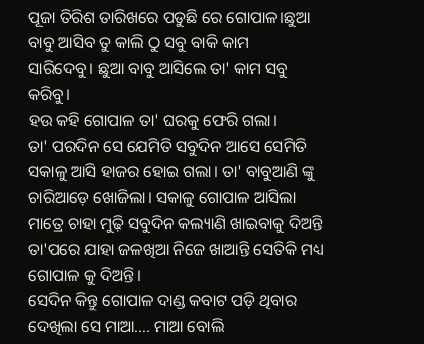ପୂଜା ତିରିଶ ତାରିଖରେ ପଡୁଛି ରେ ଗୋପାଳ।ଛୁଆ ବାବୁ ଆସିବ ତୁ କାଲି ଠୁ ସବୁ ବାକି କାମ
ସାରିଦେବୁ। ଛୁଆ ବାବୁ ଆସିଲେ ତା' କାମ ସବୁ କରିବୁ।
ହଉ କହି ଗୋପାଳ ତା' ଘରକୁ ଫେରି ଗଲା।
ତା' ପରଦିନ ସେ ଯେମିତି ସବୁଦିନ ଆସେ ସେମିତି ସକାଳୁ ଆସି ହାଜର ହୋଇ ଗଲା। ତା' ବାବୁଆଣି ଙ୍କୁ
ଚାରିଆଡ଼େ ଖୋଜିଲା। ସକାଳୁ ଗୋପାଳ ଆସିଲା ମାତ୍ରେ ଚାହା ମୁଢ଼ି ସବୁଦିନ କଲ୍ୟାଣି ଖାଇବାକୁ ଦିଅନ୍ତି ତା'ପରେ ଯାହା ଜଳଖିଆ ନିଜେ ଖାଆନ୍ତି ସେତିକି ମଧ୍ୟ ଗୋପାଳ କୁ ଦିଅନ୍ତି।
ସେଦିନ କିନ୍ତୁ ଗୋପାଳ ଦାଣ୍ଡ କବାଟ ପଡ଼ି ଥିବାର ଦେଖିଲା ସେ ମାଆ.... ମାଆ ବୋଲି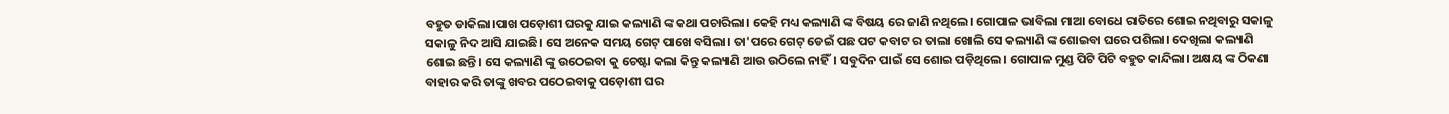ବହୁତ ଡାକିଲା।ପାଖ ପଡ଼ୋଶୀ ଘରକୁ ଯାଇ କଲ୍ୟାଣି ଙ୍କ କଥା ପଚାରିଲା। କେହି ମଧ୍ୟ କଲ୍ୟାଣି ଙ୍କ ବିଷୟ ରେ ଜାଣି ନଥିଲେ। ଗୋପାଳ ଭାବିଲା ମାଆ ବୋଧେ ରାତିରେ ଶୋଇ ନଥିବାରୁ ସକାଳୁ ସକାଳୁ ନିଦ ଆସି ଯାଇଛି। ସେ ଅନେକ ସମୟ ଗେଟ୍ ପାଖେ ବସିଲା। ତା'ପରେ ଗେଟ୍ ଡେଇଁ ପଛ ପଟ କବାଟ ର ତାଲା ଖୋଲି ସେ କଲ୍ୟାଣି ଙ୍କ ଶୋଇବା ଘରେ ପଶିଲା। ଦେଖିଲା କଲ୍ୟାଣି ଶୋଇ ଛନ୍ତି। ସେ କଲ୍ୟାଣି ଙ୍କୁ ଉଠେଇବା କୁ ଚେଷ୍ଟା କଲା କିନ୍ତୁ କଲ୍ୟାଣି ଆଉ ଉଠିଲେ ନାହିଁ। ସବୁଦିନ ପାଇଁ ସେ ଶୋଇ ପଡ଼ିଥିଲେ। ଗୋପାଳ ମୁଣ୍ଡ ପିଟି ପିଟି ବହୁତ କାନ୍ଦିଲା। ଅକ୍ଷୟ ଙ୍କ ଠିକଣା ବାହାର କରି ତାଙ୍କୁ ଖବର ପଠେଇବାକୁ ପଡ଼ୋଶୀ ଘର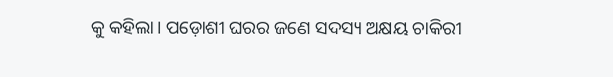କୁ କହିଲା। ପଡ଼ୋଶୀ ଘରର ଜଣେ ସଦସ୍ୟ ଅକ୍ଷୟ ଚାକିରୀ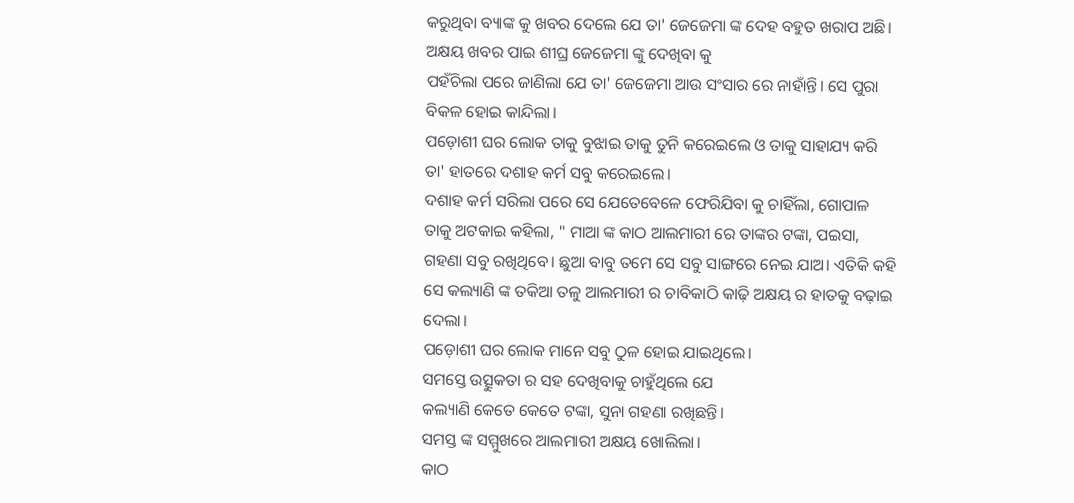କରୁଥିବା ବ୍ୟାଙ୍କ କୁ ଖବର ଦେଲେ ଯେ ତା' ଜେଜେମା ଙ୍କ ଦେହ ବହୁତ ଖରାପ ଅଛି।
ଅକ୍ଷୟ ଖବର ପାଇ ଶୀଘ୍ର ଜେଜେମା ଙ୍କୁ ଦେଖିବା କୁ
ପହଁଚିଲା ପରେ ଜାଣିଲା ଯେ ତା' ଜେଜେମା ଆଉ ସଂସାର ରେ ନାହାଁନ୍ତି। ସେ ପୁରା ବିକଳ ହୋଇ କାନ୍ଦିଲା।
ପଡ଼ୋଶୀ ଘର ଲୋକ ତାକୁ ବୁଝାଇ ତାକୁ ତୁନି କରେଇଲେ ଓ ତାକୁ ସାହାଯ୍ୟ କରି ତା' ହାତରେ ଦଶାହ କର୍ମ ସବୁ କରେଇଲେ।
ଦଶାହ କର୍ମ ସରିଲା ପରେ ସେ ଯେତେବେଳେ ଫେରିଯିବା କୁ ଚାହିଁଲା, ଗୋପାଳ ତାକୁ ଅଟକାଇ କହିଲା, " ମାଆ ଙ୍କ କାଠ ଆଲମାରୀ ରେ ତାଙ୍କର ଟଙ୍କା, ପଇସା, ଗହଣା ସବୁ ରଖିଥିବେ। ଛୁଆ ବାବୁ ତମେ ସେ ସବୁ ସାଙ୍ଗରେ ନେଇ ଯାଅ। ଏତିକି କହି ସେ କଲ୍ୟାଣି ଙ୍କ ତକିଆ ତଳୁ ଆଲମାରୀ ର ଚାବିକାଠି କାଢ଼ି ଅକ୍ଷୟ ର ହାତକୁ ବଢ଼ାଇ ଦେଲା।
ପଡ଼ୋଶୀ ଘର ଲୋକ ମାନେ ସବୁ ଠୁଳ ହୋଇ ଯାଇଥିଲେ।
ସମସ୍ତେ ଉତ୍ସୁକତା ର ସହ ଦେଖିବାକୁ ଚାହୁଁଥିଲେ ଯେ
କଲ୍ୟାଣି କେତେ କେତେ ଟଙ୍କା, ସୁନା ଗହଣା ରଖିଛନ୍ତି।
ସମସ୍ତ ଙ୍କ ସମ୍ମୁଖରେ ଆଲମାରୀ ଅକ୍ଷୟ ଖୋଲିଲା।
କାଠ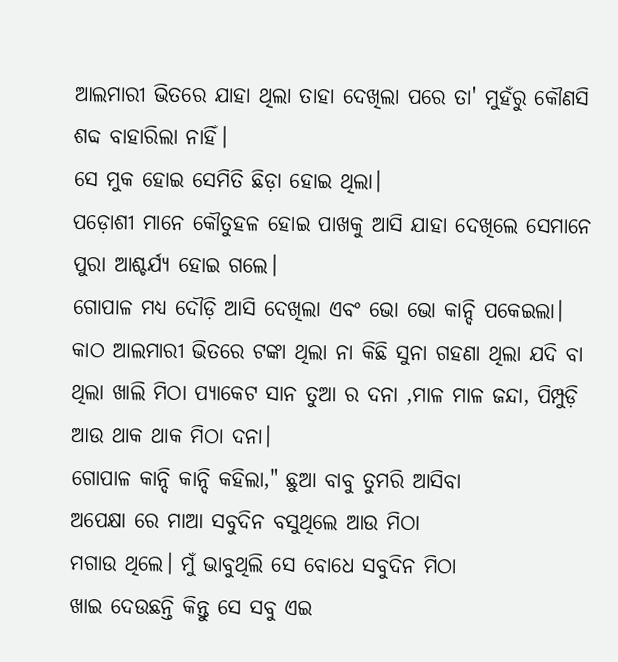ଆଲମାରୀ ଭିତରେ ଯାହା ଥିଲା ତାହା ଦେଖିଲା ପରେ ତା' ମୁହଁରୁ କୌଣସି ଶବ୍ଦ ବାହାରିଲା ନାହିଁ।
ସେ ମୁକ ହୋଇ ସେମିତି ଛିଡ଼ା ହୋଇ ଥିଲା।
ପଡ଼ୋଶୀ ମାନେ କୌତୁହଳ ହୋଇ ପାଖକୁ ଆସି ଯାହା ଦେଖିଲେ ସେମାନେ ପୁରା ଆଶ୍ଚର୍ଯ୍ୟ ହୋଇ ଗଲେ।
ଗୋପାଳ ମଧ୍ୟ ଦୌଡ଼ି ଆସି ଦେଖିଲା ଏବଂ ଭୋ ଭୋ କାନ୍ଦି ପକେଇଲା। କାଠ ଆଲମାରୀ ଭିତରେ ଟଙ୍କା ଥିଲା ନା କିଛି ସୁନା ଗହଣା ଥିଲା ଯଦି ବା ଥିଲା ଖାଲି ମିଠା ପ୍ୟାକେଟ ସାନ ତୁଆ ର ଦନା ,ମାଳ ମାଳ ଜନ୍ଦା, ପିମ୍ପୁଡ଼ି ଆଉ ଥାକ ଥାକ ମିଠା ଦନା।
ଗୋପାଳ କାନ୍ଦି କାନ୍ଦି କହିଲା," ଛୁଆ ବାବୁ ତୁମରି ଆସିବା
ଅପେକ୍ଷା ରେ ମାଆ ସବୁଦିନ ବସୁଥିଲେ ଆଉ ମିଠା
ମଗାଉ ଥିଲେ। ମୁଁ ଭାବୁଥିଲି ସେ ବୋଧେ ସବୁଦିନ ମିଠା
ଖାଇ ଦେଉଛନ୍ତି କିନ୍ତୁ ସେ ସବୁ ଏଇ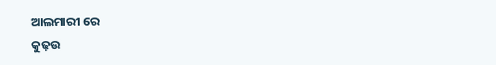ଆଲମାରୀ ରେ
କୁଢ଼ଉ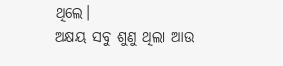ଥିଲେ।
ଅକ୍ଷୟ ସବୁ ଶୁଣୁ ଥିଲା ଆଉ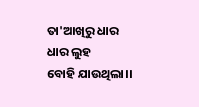ତା'ଆଖିରୁ ଧାର ଧାର ଲୁହ
ବୋହି ଯାଉଥିଲା।।